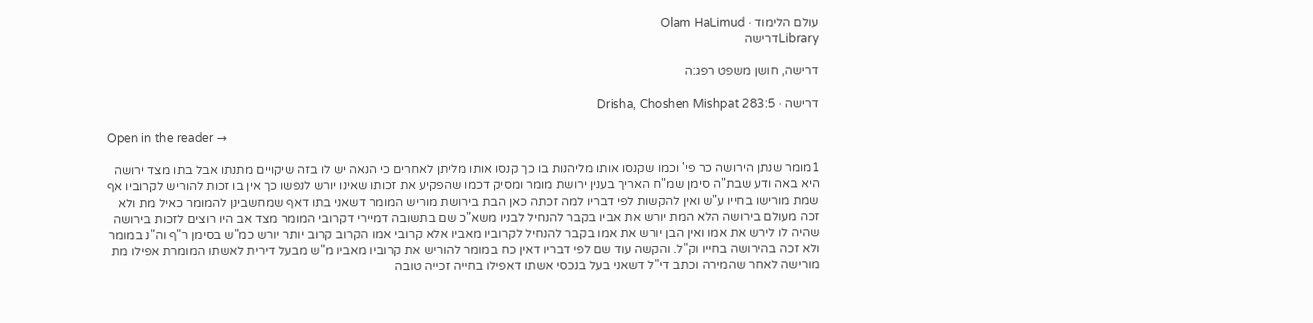עולם הלימוד · Olam HaLimud
Libraryדרישה

דרישה, חושן משפט רפג:ה

דרישה · Drisha, Choshen Mishpat 283:5

Open in the reader →

1מומר שנתן הירושה כר פי' וכמו שקנסו אותו מליהנות בו כך קנסו אותו מליתן לאחרים כי הנאה יש לו בזה שיקויים מתנתו אבל בתו מצד ירושה היא באה ודע שבת"ה סימן שמ"ח האריך בענין ירושת מומר ומסיק דכמו שהפקיע את זכותו שאינו יורש לנפשו כך אין בו זכות להוריש לקרוביו אף שמת מורישו בחייו ע"ש ואין להקשות לפי דבריו למה זכתה כאן הבת בירושת מוריש המומר דשאני בתו דאף שמחשבינן להמומר כאיל מת ולא זכה מעולם בירושה הלא המת יורש את אביו בקבר להנחיל לבניו משא"כ שם בתשובה דמיירי דקרובי המומר מצד אב היו רוצים לזכות בירושה שהיה לו לירש את אמו ואין הבן יורש את אמו בקבר להנחיל לקרוביו מאביו אלא קרובי אמו הקרוב קרוב יותר יורש כמ"ש בסימן ר"ף וה"נ במומר ולא זכה בהירושה בחייו וק"ל. והקשה עוד שם לפי דבריו דאין כח במומר להוריש את קרוביו מאביו מ"ש מבעל דירית לאשתו המומרת אפילו מת מורישה לאחר שהמירה וכתב די"ל דשאני בעל בנכסי אשתו דאפילו בחייה זכייה טובה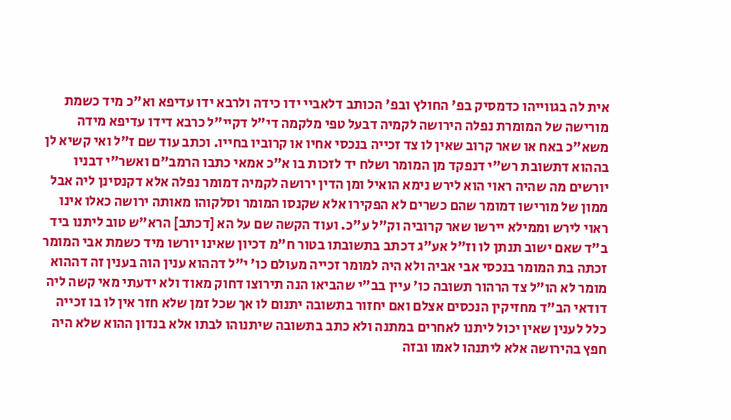אית לה בגווייהו כדמסיק בפ' החולץ ובפ' הכותב דלאביי ידו כידה ולרבא ידו עדיפא וא"כ מיד כשמת מורישה של המומרת נפלה הירושה לקמיה דבעל טפי מלקמה די"ל דקיי"ל כרבא דידו עדיפא מידה משא"כ באח או שאר קרוב שאין לו צד זכייה בנכסי אחיו או קרוביו בחייו. וכתב עוד שם ז"ל ואי קשיא לן בההוא דתשובת רש"י דנפקד מן המומר ושלח יד לזכות בו א"כ אמאי כתבו הרמב"ם ואשר"י דבניו יורשים מה שהיה ראוי הוא לירש נימא הואיל ומן הדין ירושה לקמיה דמומר נפלה אלא דקנסינן ליה אבל ממון של מורישו דמומר שהם כשרים לא הפקירו אלא שקנסו המומר וסלקוהו מאותה ירושה כאלו אינו ראוי לירש וממילא יירשו שאר קרוביה וק"ל ע"כ. ועוד הקשה שם על הא [דכתב] הרא"ש טוב ליתנו ביד ב"ד שאם ישוב תנתן לו וז"ל אע"ג דכתב בתשובתו בטור ח"מ דכיון שאינו יורשו מיד כשמת אבי המומר זכתה בת המומר בנכסי אבי אביה ולא היה למומר זכייה מעולם כו' י"ל דההוא ענין הוה בענין זה דההוא מומר לא הו"ל צד הרהור תשובה כו' עיין בב"י שהביאו הנה תירוצו דחוק מאוד ולא ידעתי מאי קשה ליה דודאי הב"ד מחזיקין הנכסים אצלם ואם יחזור בתשובה יתנום לו אך שכל זמן שלא חזר אין לו בו זכייה כלל לענין שאין יכול ליתנו לאחרים במתנה ולא כתב בתשובה שיתנוהו לבתו אלא בנדון ההוא שלא היה חפץ בהירושה אלא ליתנהו לאמו ובזה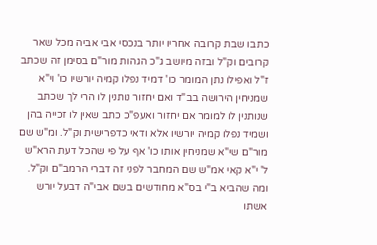כתבו שבת קרובה אחריו יותר בנכסי אבי אביה מכל שאר קרובים וק"ל ובזה מיושב ג"כ הגהות מור"ם בסימן זה שכתב ז"ל ואפילו נתן המומר כו' דמיד נפלו קמיה יורשיו כו' וי"א שמניחין הירושה בב"ד ואם יחזור נותנין לו הרי לך שכתב שנותנין לו למומר אם יחזור ואעפ"כ כתב שאין לו זכייה בהן ושמיד נפלו קמיה יורשיו אלא ודאי כדפרישית וק"ל. ומ"ש שם מור"ם שי"א שמניחין אותו כו' אף על פי שהכל דעת הרא"ש ל' י"א קאי אמ"ש שם המחבר לפני זה דברי הרמב"ם וק"ל. ומה שהביא ב"י בס"א מחודשים בשם אבי"ה דבעל יורש אשתו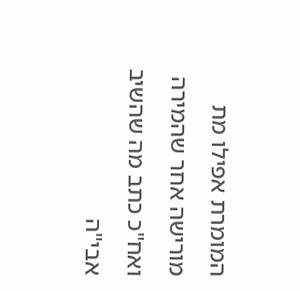המומרת אפילו מת מורישה אחר שהמירה ואח"כ כתב מה שהשיב אבי"ה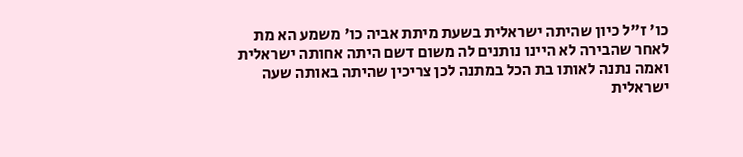כו' ז"ל כיון שהיתה ישראלית בשעת מיתת אביה כו' משמע הא מת לאחר שהבירה לא היינו נותנים לה משום דשם היתה אחותה ישראלית ואמה נתנה לאותו בת הכל במתנה לכן צריכין שהיתה באותה שעה ישראלית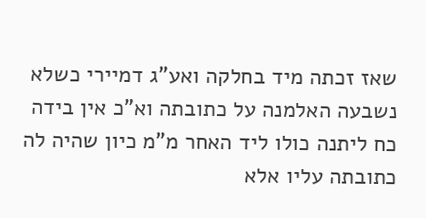שאז זכתה מיד בחלקה ואע"ג דמיירי כשלא נשבעה האלמנה על כתובתה וא"כ אין בידה כח ליתנה כולו ליד האחר מ"מ כיון שהיה לה כתובתה עליו אלא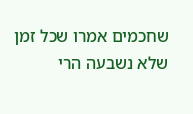שחכמים אמרו שכל זמן שלא נשבעה הרי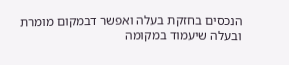הנכסים בחזקת בעלה ואפשר דבמקום מומרת ובעלה שיעמוד במקומה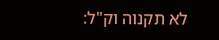לא תקנוה וק"ל: